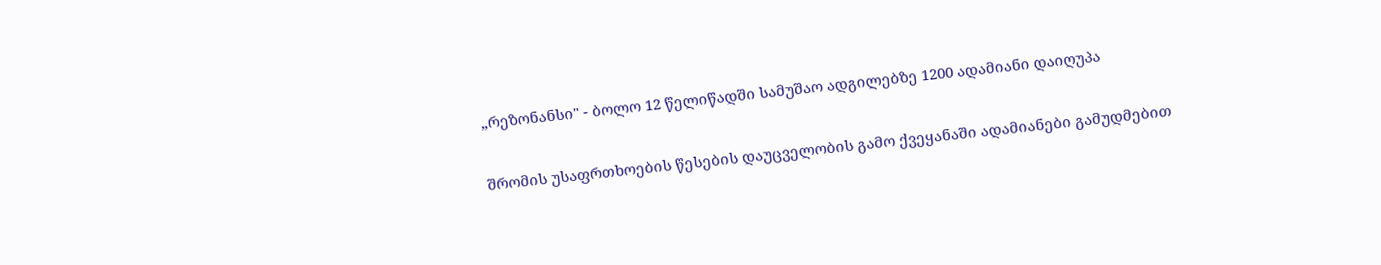„რეზონანსი" - ბოლო 12 წელიწადში სამუშაო ადგილებზე 1200 ადამიანი დაიღუპა

შრომის უსაფრთხოების წესების დაუცველობის გამო ქვეყანაში ადამიანები გამუდმებით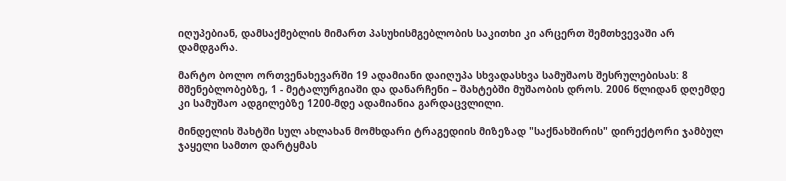იღუპებიან, დამსაქმებლის მიმართ პასუხისმგებლობის საკითხი კი არცერთ შემთხვევაში არ დამდგარა.

მარტო ბოლო ორთვენახევარში 19 ადამიანი დაიღუპა სხვადასხვა სამუშაოს შესრულებისას: 8 მშენებლობებზე, 1 - მეტალურგიაში და დანარჩენი – შახტებში მუშაობის დროს. 2006 წლიდან დღემდე კი სამუშაო ადგილებზე 1200-მდე ადამიანია გარდაცვლილი.

მინდელის შახტში სულ ახლახან მომხდარი ტრაგედიის მიზეზად "საქნახშირის" დირექტორი ჯამბულ ჯაყელი სამთო დარტყმას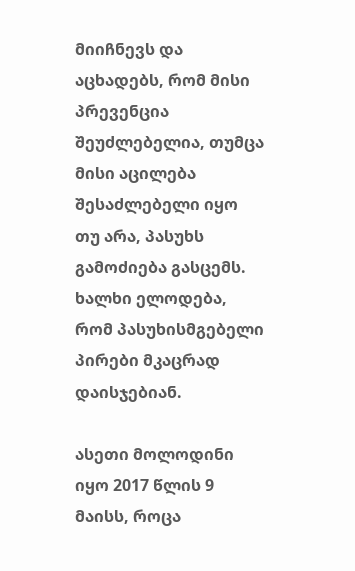მიიჩნევს და აცხადებს, რომ მისი პრევენცია შეუძლებელია, თუმცა მისი აცილება შესაძლებელი იყო თუ არა, პასუხს გამოძიება გასცემს. ხალხი ელოდება, რომ პასუხისმგებელი პირები მკაცრად დაისჯებიან.

ასეთი მოლოდინი იყო 2017 წლის 9 მაისს, როცა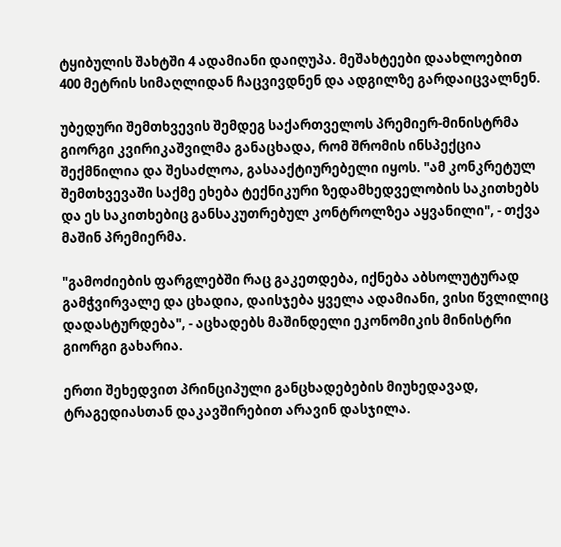ტყიბულის შახტში 4 ადამიანი დაიღუპა. მეშახტეები დაახლოებით 400 მეტრის სიმაღლიდან ჩაცვივდნენ და ადგილზე გარდაიცვალნენ.

უბედური შემთხვევის შემდეგ საქართველოს პრემიერ-მინისტრმა გიორგი კვირიკაშვილმა განაცხადა, რომ შრომის ინსპექცია შექმნილია და შესაძლოა, გასააქტიურებელი იყოს. "ამ კონკრეტულ შემთხვევაში საქმე ეხება ტექნიკური ზედამხედველობის საკითხებს და ეს საკითხებიც განსაკუთრებულ კონტროლზეა აყვანილი", - თქვა მაშინ პრემიერმა.

"გამოძიების ფარგლებში რაც გაკეთდება, იქნება აბსოლუტურად გამჭვირვალე და ცხადია, დაისჯება ყველა ადამიანი, ვისი წვლილიც დადასტურდება", - აცხადებს მაშინდელი ეკონომიკის მინისტრი გიორგი გახარია.

ერთი შეხედვით პრინციპული განცხადებების მიუხედავად, ტრაგედიასთან დაკავშირებით არავინ დასჯილა.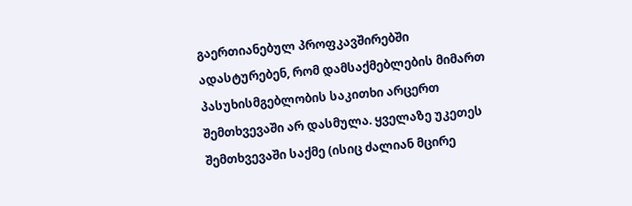გაერთიანებულ პროფკავშირებში ადასტურებენ, რომ დამსაქმებლების მიმართ პასუხისმგებლობის საკითხი არცერთ შემთხვევაში არ დასმულა. ყველაზე უკეთეს შემთხვევაში საქმე (ისიც ძალიან მცირე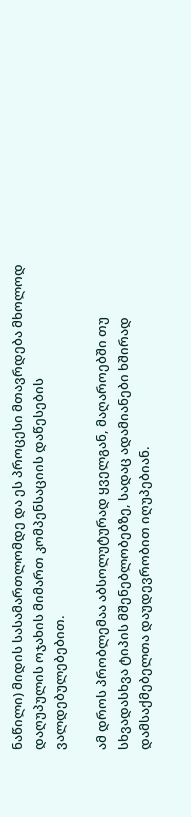ნაწილი) მიდის სასამართლომდე და ეს პროცესი მთავრდება მხოლოდ დაღუპულის ოჯახის მიმართ კომპენსაციის დაწესების ვალდებულებებით.

ამ დროს პრობლემაა აბსოლუტურად ყველგან, მაღაროებში თუ სხვადასხვა ტიპის მშენებლობებზე, სადაც ადამიანები ხშირად დამსაქმებელთა დაუდევრობით იღუპებიან.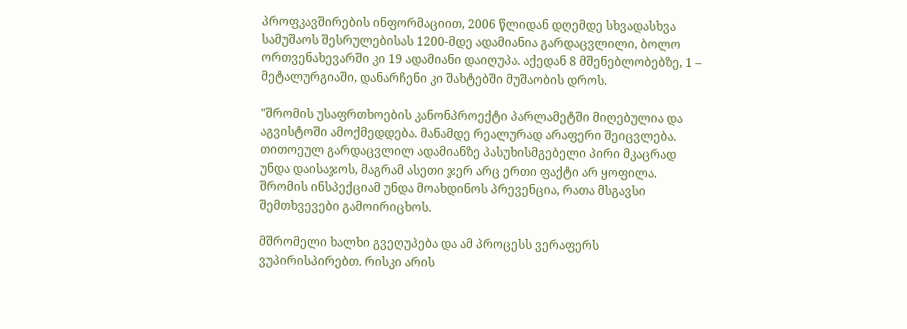პროფკავშირების ინფორმაციით, 2006 წლიდან დღემდე სხვადასხვა სამუშაოს შესრულებისას 1200-მდე ადამიანია გარდაცვლილი, ბოლო ორთვენახევარში კი 19 ადამიანი დაიღუპა. აქედან 8 მშენებლობებზე, 1 – მეტალურგიაში, დანარჩენი კი შახტებში მუშაობის დროს.

"შრომის უსაფრთხოების კანონპროექტი პარლამეტში მიღებულია და აგვისტოში ამოქმედდება. მანამდე რეალურად არაფერი შეიცვლება. თითოეულ გარდაცვლილ ადამიანზე პასუხისმგებელი პირი მკაცრად უნდა დაისაჯოს, მაგრამ ასეთი ჯერ არც ერთი ფაქტი არ ყოფილა. შრომის ინსპექციამ უნდა მოახდინოს პრევენცია, რათა მსგავსი შემთხვევები გამოირიცხოს.

მშრომელი ხალხი გვეღუპება და ამ პროცესს ვერაფერს ვუპირისპირებთ. რისკი არის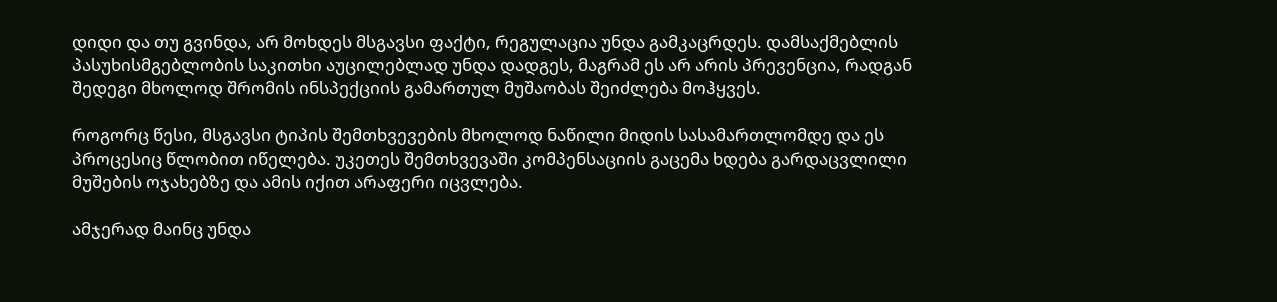დიდი და თუ გვინდა, არ მოხდეს მსგავსი ფაქტი, რეგულაცია უნდა გამკაცრდეს. დამსაქმებლის პასუხისმგებლობის საკითხი აუცილებლად უნდა დადგეს, მაგრამ ეს არ არის პრევენცია, რადგან შედეგი მხოლოდ შრომის ინსპექციის გამართულ მუშაობას შეიძლება მოჰყვეს.

როგორც წესი, მსგავსი ტიპის შემთხვევების მხოლოდ ნაწილი მიდის სასამართლომდე და ეს პროცესიც წლობით იწელება. უკეთეს შემთხვევაში კომპენსაციის გაცემა ხდება გარდაცვლილი მუშების ოჯახებზე და ამის იქით არაფერი იცვლება.

ამჯერად მაინც უნდა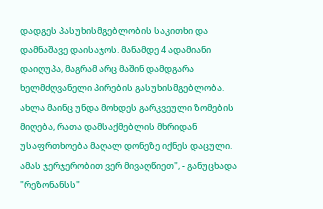დადგეს პასუხისმგებლობის საკითხი და დამნაშავე დაისაჯოს. მანამდე 4 ადამიანი დაიღუპა, მაგრამ არც მაშინ დამდგარა ხელმძღვანელი პირების გასუხისმგებლობა. ახლა მაინც უნდა მოხდეს გარკვეული ზომების მიღება, რათა დამსაქმებლის მხრიდან უსაფრთხოება მაღალ დონეზე იქნეს დაცული. ამას ჯერჯერობით ვერ მივაღწიეთ", - განუცხადა "რეზონანსს"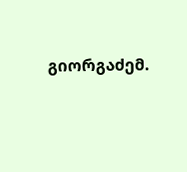გიორგაძემ.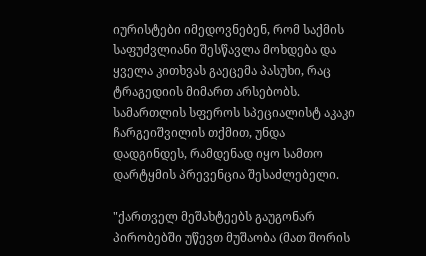იურისტები იმედოვნებენ, რომ საქმის საფუძვლიანი შესწავლა მოხდება და ყველა კითხვას გაეცემა პასუხი, რაც ტრაგედიის მიმართ არსებობს. სამართლის სფეროს სპეციალისტ აკაკი ჩარგეიშვილის თქმით, უნდა დადგინდეს, რამდენად იყო სამთო დარტყმის პრევენცია შესაძლებელი.

"ქართველ მეშახტეებს გაუგონარ პირობებში უწევთ მუშაობა (მათ შორის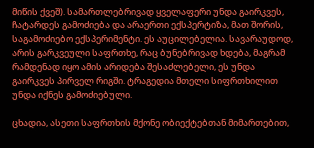მიწის ქვეშ). სამართლებრივად ყველაფერი უნდა გაირკვეს, ჩატარდეს გამოძიება და არაერთი ექსპერტიზა, მათ შორის, საგამოძიებო ექსპერიმენტი. ეს აუცილებელია. სავარაუდოდ, არის გარკვეული საფრთხე, რაც ბუნებრივად ხდება, მაგრამ რამდენად იყო ამის არიდება შესაძლებელი, ეს უნდა გაირკვეს პირველ რიგში. ტრაგედია მთელი სიფრთხილით უნდა იქნეს გამოძიებული.

ცხადია, ასეთი საფრთხის მქონე ობიექტებთან მიმართებით,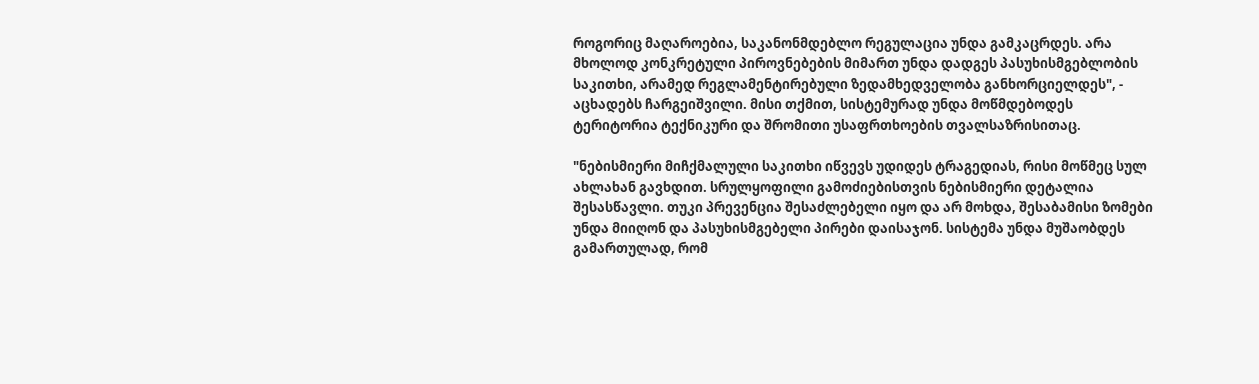როგორიც მაღაროებია, საკანონმდებლო რეგულაცია უნდა გამკაცრდეს. არა მხოლოდ კონკრეტული პიროვნებების მიმართ უნდა დადგეს პასუხისმგებლობის საკითხი, არამედ რეგლამენტირებული ზედამხედველობა განხორციელდეს", - აცხადებს ჩარგეიშვილი. მისი თქმით, სისტემურად უნდა მოწმდებოდეს ტერიტორია ტექნიკური და შრომითი უსაფრთხოების თვალსაზრისითაც.

"ნებისმიერი მიჩქმალული საკითხი იწვევს უდიდეს ტრაგედიას, რისი მოწმეც სულ ახლახან გავხდით. სრულყოფილი გამოძიებისთვის ნებისმიერი დეტალია შესასწავლი. თუკი პრევენცია შესაძლებელი იყო და არ მოხდა, შესაბამისი ზომები უნდა მიიღონ და პასუხისმგებელი პირები დაისაჯონ. სისტემა უნდა მუშაობდეს გამართულად, რომ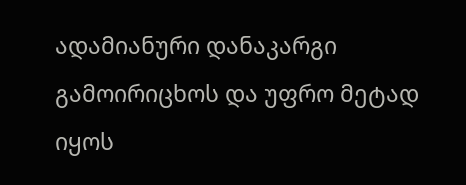ადამიანური დანაკარგი გამოირიცხოს და უფრო მეტად იყოს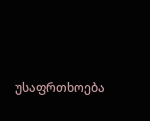უსაფრთხოება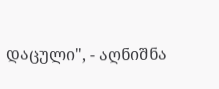დაცული", - აღნიშნა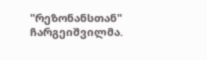"რეზონანსთან" ჩარგეიშვილმა.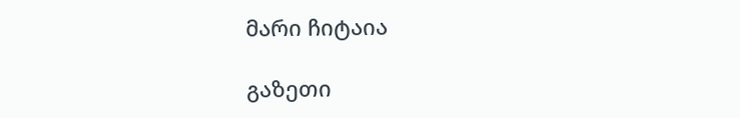მარი ჩიტაია

გაზეთი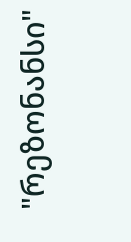"რეზონანსი"